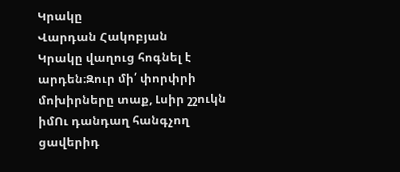Կրակը
Վարդան Հակոբյան
Կրակը վաղուց հոգնել է արդեն։Զուր մի՛ փորփրի մոխիրները տաք, Լսիր շշուկն իմՈւ դանդաղ հանգչող ցավերիդ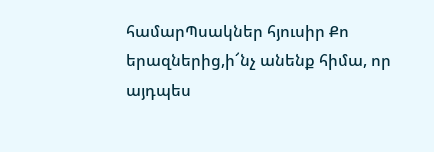համարՊսակներ հյուսիր Քո երազներից,ի՜նչ անենք հիմա, որ այդպես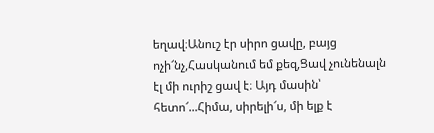եղավ։Անուշ էր սիրո ցավը, բայց ոչի՜նչ,Հասկանում եմ քեզ,Ցավ չունենալն էլ մի ուրիշ ցավ է։ Այդ մասին՝ հետո՜...Հիմա, սիրելի՜ս, մի ելք է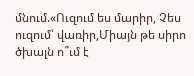մնում.«Ուզում ես մարիր, Չես ուզում՝ վառիր,Միայն թե սիրո ծխալն ո՞ւմ է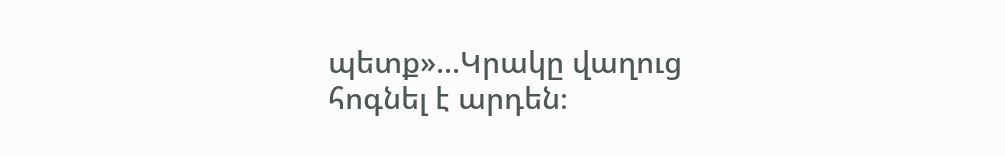պետք»...Կրակը վաղուց հոգնել է արդեն։